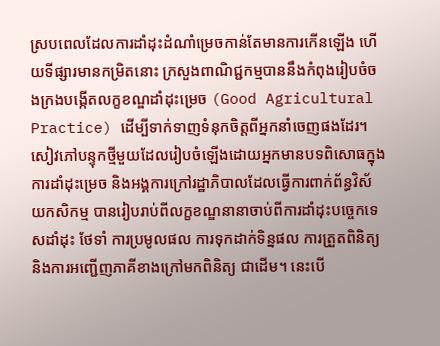ស្របពេលដែលការដាំដុះដំណាំម្រេចកាន់តែមានការកើនឡើង ហើយទីផ្សារមានកម្រិតនោះ ក្រសួងពាណិជ្ជកម្មបាននឹងកំពុងរៀបចំចងក្រងបង្កើតលក្ខខណ្ឌដាំដុះម្រេច (Good Agricultural Practice) ដើម្បីទាក់ទាញទំនុកចិត្តពីអ្នកនាំចេញផងដែរ។
សៀវភៅបន្ទុកថ្មីមួយដែលរៀបចំឡើងដោយអ្នកមានបទពិសោធក្នុងការដាំដុះម្រេច និងអង្គការក្រៅរដ្ឋាភិបាលដែលធ្វើការពាក់ព័ន្ធវិស័យកសិកម្ម បានរៀបរាប់ពីលក្ខខណ្ឌនានាចាប់ពីការដាំដុះបច្ចេកទេសដាំដុះ ថែទាំ ការប្រមូលផល ការទុកដាក់ទិន្នផល ការត្រួតពិនិត្យ និងការអញ្ជើញភាគីខាងក្រៅមកពិនិត្យ ជាដើម។ នេះបើ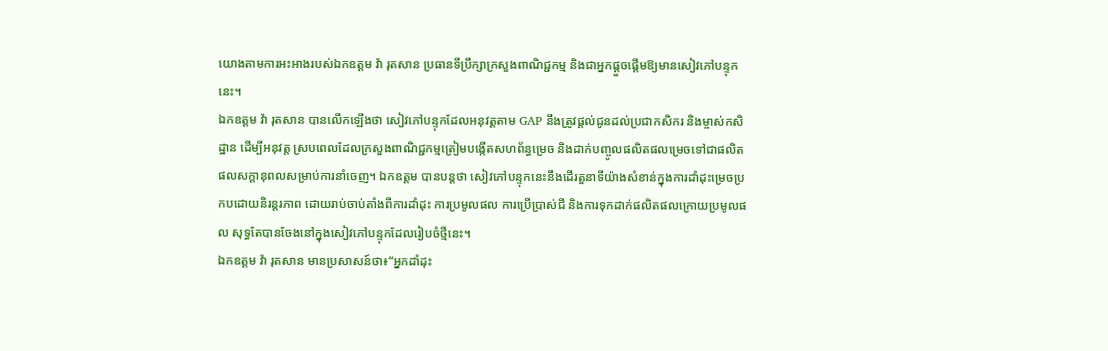យោងតាមការអះអាងរបស់ឯកឧត្តម វ៉ា រុតសាន ប្រធានទីប្រឹក្សាក្រសួងពាណិជ្ជកម្ម និងជាអ្នកផ្តួចផ្តើមឱ្យមានសៀវភៅបន្ទុកនេះ។
ឯកឧត្តម វ៉ា រុតសាន បានលើកឡើងថា សៀវភៅបន្ទុកដែលអនុវត្តតាម GAP នឹងត្រូវផ្តល់ជូនដល់ប្រជាកសិករ និងម្ចាស់កសិដ្ឋាន ដើម្បីអនុវត្ត ស្របពេលដែលក្រសួងពាណិជ្ជកម្មត្រៀមបង្កើតសហព័ន្ធម្រេច និងដាក់បញ្ចូលផលិតផលម្រេចទៅជាផលិតផលសក្តានុពលសម្រាប់ការនាំចេញ។ ឯកឧត្តម បានបន្តថា សៀវភៅបន្ទុកនេះនឹងដើរតួនាទីយ៉ាងសំខាន់ក្នុងការដាំដុះម្រេចប្រកបដោយនិរន្តរភាព ដោយរាប់ចាប់តាំងពីការដាំដុះ ការប្រមូលផល ការប្រើប្រាស់ជី និងការទុកដាក់ផលិតផលក្រោយប្រមូលផល សុទ្ធតែបានចែងនៅក្នុងសៀវភៅបន្ទុកដែលរៀបចំថ្មីនេះ។
ឯកឧត្តម វ៉ា រុតសាន មានប្រសាសន៍ថា៖“អ្នកដាំដុះ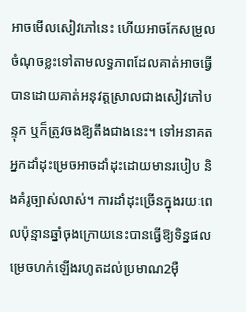អាចមើលសៀវភៅនេះ ហើយអាចកែសម្រួលចំណុចខ្លះទៅតាមលទ្ធភាពដែលគាត់អាចធ្វើបានដោយគាត់អនុវត្តស្រាលជាងសៀវភៅបន្ទុក ឬក៏ត្រូវចងឱ្យតឹងជាងនេះ។ ទៅអនាគតអ្នកដាំដុះម្រេចអាចដាំដុះដោយមានរបៀប និងគំរូច្បាស់លាស់។ ការដាំដុះច្រើនក្នុងរយៈពេលប៉ុន្មានឆ្នាំចុងក្រោយនេះបានធ្វើឱ្យទិន្នផលម្រេចហក់ឡើងរហូតដល់ប្រមាណ2ម៉ឺ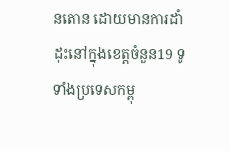នតោន ដោយមានការដាំដុះនៅក្នុងខេត្តចំនួន19 ទូទាំងប្រទេសកម្ពុ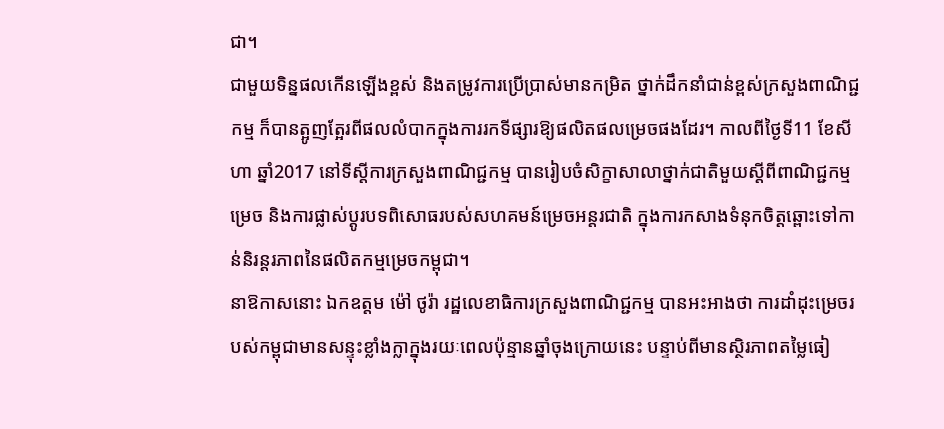ជា។
ជាមួយទិន្នផលកើនឡើងខ្ពស់ និងតម្រូវការប្រើប្រាស់មានកម្រិត ថ្នាក់ដឹកនាំជាន់ខ្ពស់ក្រសួងពាណិជ្ជកម្ម ក៏បានត្អូញតែ្អរពីផលលំបាកក្នុងការរកទីផ្សារឱ្យផលិតផលម្រេចផងដែរ។ កាលពីថ្ងៃទី11 ខែសីហា ឆ្នាំ2017 នៅទីស្តីការក្រសួងពាណិជ្ជកម្ម បានរៀបចំសិក្ខាសាលាថ្នាក់ជាតិមួយស្តីពីពាណិជ្ជកម្មម្រេច និងការផ្លាស់ប្តូរបទពិសោធរបស់សហគមន៍ម្រេចអន្តរជាតិ ក្នុងការកសាងទំនុកចិត្តឆ្ពោះទៅកាន់និរន្តរភាពនៃផលិតកម្មម្រេចកម្ពុជា។
នាឱកាសនោះ ឯកឧត្តម ម៉ៅ ថូរ៉ា រដ្ឋលេខាធិការក្រសួងពាណិជ្ជកម្ម បានអះអាងថា ការដាំដុះម្រេចរបស់កម្ពុជាមានសន្ទុះខ្លាំងក្លាក្នុងរយៈពេលប៉ុន្មានឆ្នាំចុងក្រោយនេះ បន្ទាប់ពីមានស្ថិរភាពតម្លៃធៀ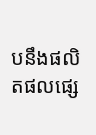បនឹងផលិតផលផ្សេ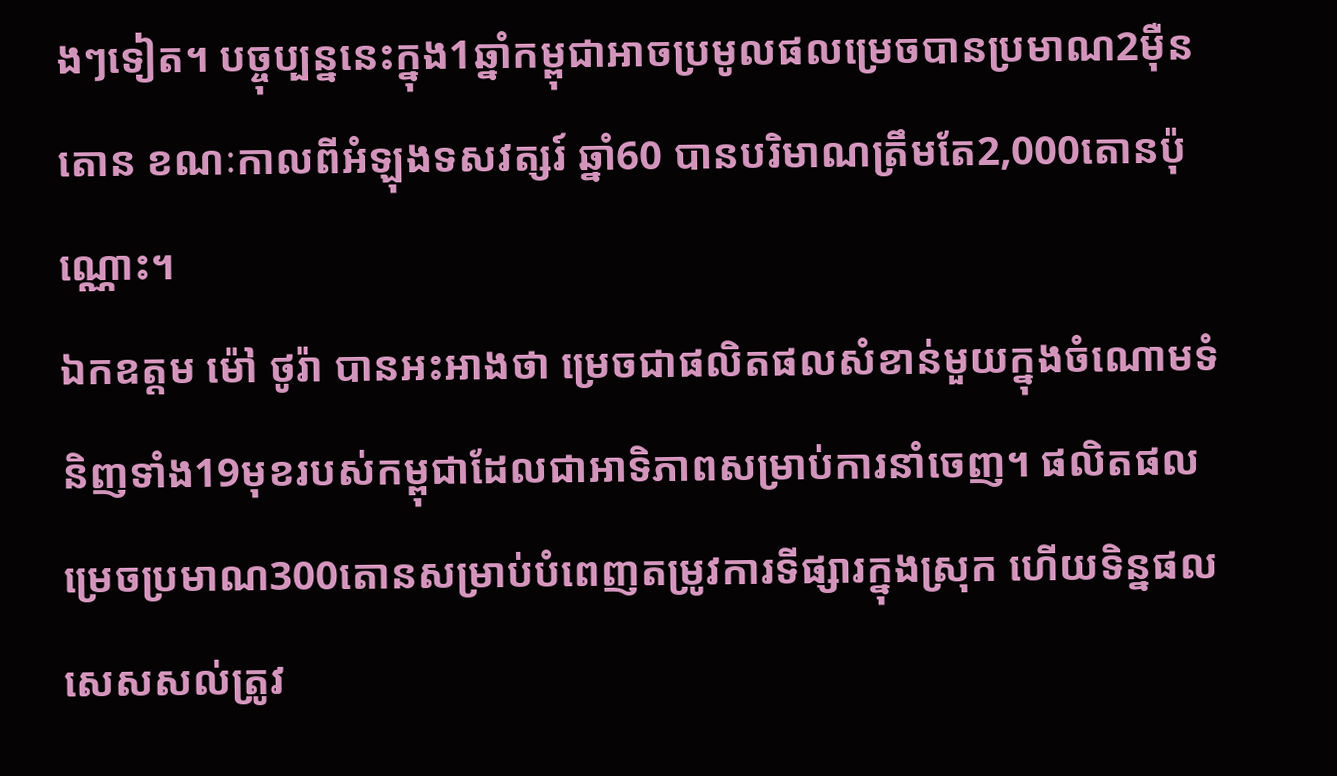ងៗទៀត។ បច្ចុប្បន្ននេះក្នុង1ឆ្នាំកម្ពុជាអាចប្រមូលផលម្រេចបានប្រមាណ2ម៉ឺនតោន ខណៈកាលពីអំឡុងទសវត្សរ៍ ឆ្នាំ60 បានបរិមាណត្រឹមតែ2,000តោនប៉ុណ្ណោះ។
ឯកឧត្តម ម៉ៅ ថូរ៉ា បានអះអាងថា ម្រេចជាផលិតផលសំខាន់មួយក្នុងចំណោមទំនិញទាំង19មុខរបស់កម្ពុជាដែលជាអាទិភាពសម្រាប់ការនាំចេញ។ ផលិតផលម្រេចប្រមាណ300តោនសម្រាប់បំពេញតម្រូវការទីផ្សារក្នុងស្រុក ហើយទិន្នផលសេសសល់ត្រូវ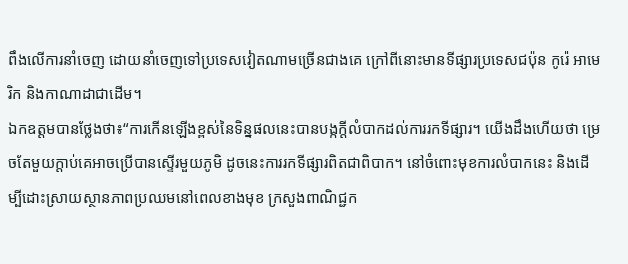ពឹងលើការនាំចេញ ដោយនាំចេញទៅប្រទេសវៀតណាមច្រើនជាងគេ ក្រៅពីនោះមានទីផ្សារប្រទេសជប៉ុន កូរ៉េ អាមេរិក និងកាណាដាជាដើម។
ឯកឧត្តមបានថ្លែងថា៖“ការកើនឡើងខ្ពស់នៃទិន្នផលនេះបានបង្កក្តីលំបាកដល់ការរកទីផ្សារ។ យើងដឹងហើយថា ម្រេចតែមួយក្តាប់គេអាចប្រើបានស្ទើរមួយភូមិ ដូចនេះការរកទីផ្សារពិតជាពិបាក។ នៅចំពោះមុខការលំបាកនេះ និងដើម្បីដោះស្រាយស្ថានភាពប្រឈមនៅពេលខាងមុខ ក្រសួងពាណិជ្ជក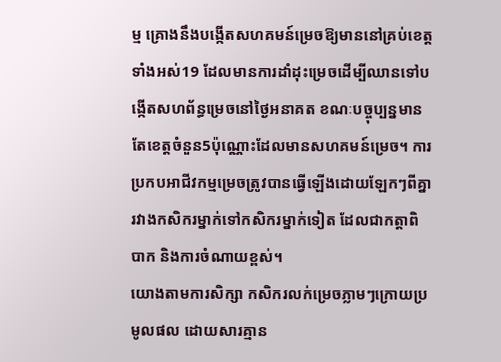ម្ម គ្រោងនឹងបង្កើតសហគមន៍ម្រេចឱ្យមាននៅគ្រប់ខេត្តទាំងអស់19 ដែលមានការដាំដុះម្រេចដើម្បីឈានទៅបង្កើតសហព័ន្ធម្រេចនៅថ្ងៃអនាគត ខណៈបច្ចុប្បន្នមានតែខេត្តចំនួន5ប៉ុណ្ណោះដែលមានសហគមន៍ម្រេច។ ការប្រកបអាជីវកម្មម្រេចត្រូវបានធ្វើឡើងដោយឡែកៗពីគ្នារវាងកសិករម្នាក់ទៅកសិករម្នាក់ទៀត ដែលជាកត្តាពិបាក និងការចំណាយខ្ពស់។
យោងតាមការសិក្សា កសិករលក់ម្រេចភ្លាមៗក្រោយប្រមូលផល ដោយសារគ្មាន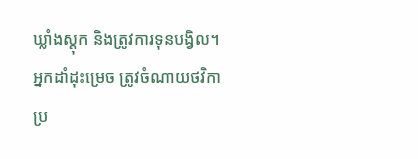ឃ្លាំងស្តុក និងត្រូវការទុនបង្វិល។ អ្នកដាំដុះម្រេច ត្រូវចំណាយថវិកាប្រ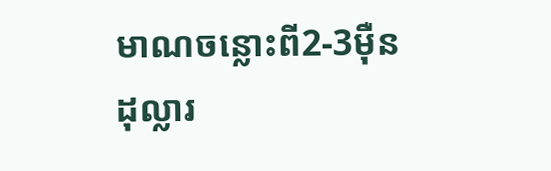មាណចន្លោះពី2-3ម៉ឺនដុល្លារ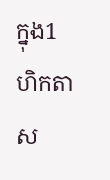ក្នុង1ហិកតាស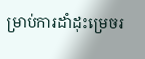ម្រាប់ការដាំដុះម្រេចរ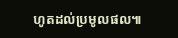ហូតដល់ប្រមូលផល៕